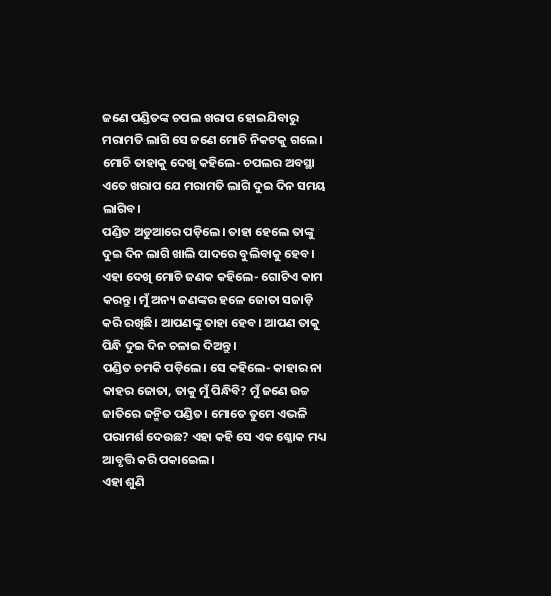ଜଣେ ପଣ୍ଡିତଙ୍କ ଚପଲ ଖରାପ ହୋଇଯିବାରୁ ମରାମତି ଲାଗି ସେ ଜଣେ ମୋଚି ନିକଟକୁ ଗଲେ। ମୋଚି ତାହାକୁ ଦେଖି କହିଲେ- ଚପଲର ଅବସ୍ଥା ଏତେ ଖରାପ ଯେ ମରାମତି ଲାଗି ଦୁଇ ଦିନ ସମୟ ଲାଗିବ।
ପଣ୍ଡିତ ଅଡୁଆରେ ପଡ଼ିଲେ। ତାହା ହେଲେ ତାଙ୍କୁ ଦୁଇ ଦିନ ଲାଗି ଖାଲି ପାଦରେ ବୁଲିବାକୁ ହେବ। ଏହା ଦେଖି ମୋଚି ଜଣକ କହିଲେ- ଗୋଟିଏ କାମ କରନ୍ତୁ। ମୁଁ ଅନ୍ୟ ଜଣଙ୍କର ହଳେ ଜୋତା ସଜାଡ଼ି କରି ରଖିଛି। ଆପଣଙ୍କୁ ତାହା ହେବ। ଆପଣ ତାକୁ ପିନ୍ଧି ଦୁଇ ଦିନ ଚଳାଇ ଦିଅନ୍ତୁ।
ପଣ୍ଡିତ ଚମକି ପଡ଼ିଲେ। ସେ କହିଲେ- କାହାର ନା କାହର ଜୋତା, ତାକୁ ମୁଁ ପିନ୍ଧିବି? ମୁଁ ଜଣେ ଉଚ୍ଚ ଜାତିରେ ଜନ୍ମିତ ପଣ୍ଡିତ। ମୋତେ ତୁମେ ଏଭଳି ପରାମର୍ଶ ଦେଉଛ? ଏହା କହି ସେ ଏକ ଶ୍ଳୋକ ମଧ୍ୟ ଆବୃତ୍ତି କରି ପକାଇେଲ।
ଏହା ଶୁଣି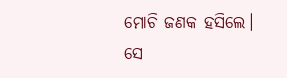ମୋଚି ଜଣକ ହସିଲେ। ସେ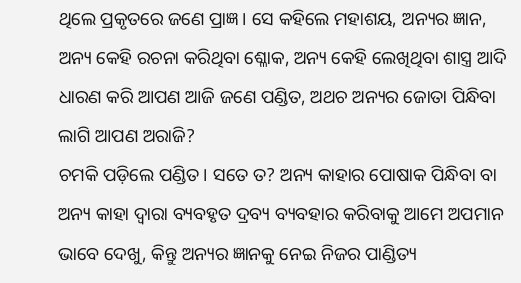ଥିଲେ ପ୍ରକୃତରେ ଜଣେ ପ୍ରାଜ୍ଞ। ସେ କହିଲେ ମହାଶୟ, ଅନ୍ୟର ଜ୍ଞାନ, ଅନ୍ୟ କେହି ରଚନା କରିଥିବା ଶ୍ଳୋକ, ଅନ୍ୟ କେହି ଲେଖିଥିବା ଶାସ୍ତ୍ର ଆଦି ଧାରଣ କରି ଆପଣ ଆଜି ଜଣେ ପଣ୍ଡିତ, ଅଥଚ ଅନ୍ୟର ଜୋତା ପିନ୍ଧିବା ଲାଗି ଆପଣ ଅରାଜି?
ଚମକି ପଡ଼ିଲେ ପଣ୍ଡିତ। ସତେ ତ? ଅନ୍ୟ କାହାର ପୋଷାକ ପିନ୍ଧିବା ବା ଅନ୍ୟ କାହା ଦ୍ବାରା ବ୍ୟବହୃତ ଦ୍ରବ୍ୟ ବ୍ୟବହାର କରିବାକୁ ଆମେ ଅପମାନ ଭାବେ ଦେଖୁ, କିନ୍ତୁ ଅନ୍ୟର ଜ୍ଞାନକୁ ନେଇ ନିଜର ପାଣ୍ଡିତ୍ୟ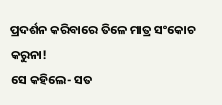ପ୍ରଦର୍ଶନ କରିବାରେ ତିଳେ ମାତ୍ର ସଂକୋଚ କରୁନା!
ସେ କହିଲେ- ସତ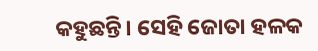କହୁଛନ୍ତି। ସେହି ଜୋତା ହଳକ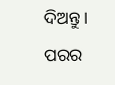ଦିଅନ୍ତୁ।
ପରର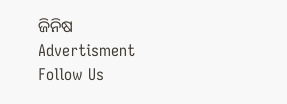ଜିନିଷ
Advertisment
Follow Us